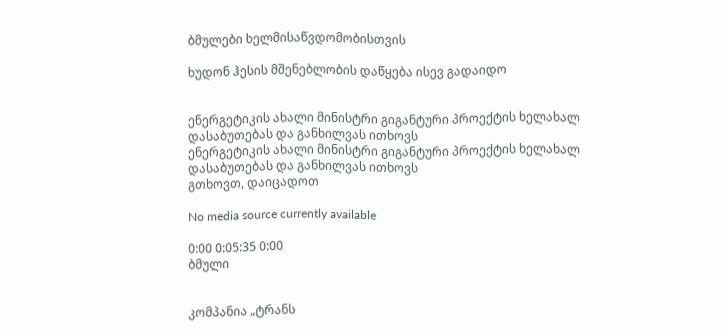ბმულები ხელმისაწვდომობისთვის

ხუდონ ჰესის მშენებლობის დაწყება ისევ გადაიდო


ენერგეტიკის ახალი მინისტრი გიგანტური პროექტის ხელახალ დასაბუთებას და განხილვას ითხოვს
ენერგეტიკის ახალი მინისტრი გიგანტური პროექტის ხელახალ დასაბუთებას და განხილვას ითხოვს
გთხოვთ, დაიცადოთ

No media source currently available

0:00 0:05:35 0:00
ბმული


კომპანია „ტრანს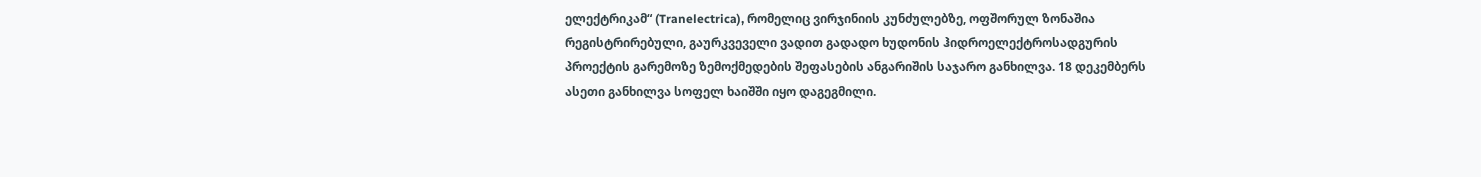ელექტრიკამ“ (Tranelectrica), რომელიც ვირჯინიის კუნძულებზე, ოფშორულ ზონაშია რეგისტრირებული, გაურკვეველი ვადით გადადო ხუდონის ჰიდროელექტროსადგურის პროექტის გარემოზე ზემოქმედების შეფასების ანგარიშის საჯარო განხილვა. 18 დეკემბერს ასეთი განხილვა სოფელ ხაიშში იყო დაგეგმილი.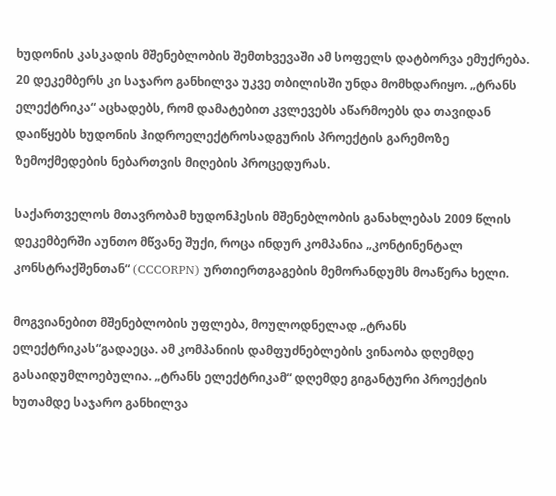ხუდონის კასკადის მშენებლობის შემთხვევაში ამ სოფელს დატბორვა ემუქრება. 20 დეკემბერს კი საჯარო განხილვა უკვე თბილისში უნდა მომხდარიყო. „ტრანს ელექტრიკა“ აცხადებს, რომ დამატებით კვლევებს აწარმოებს და თავიდან დაიწყებს ხუდონის ჰიდროელექტროსადგურის პროექტის გარემოზე ზემოქმედების ნებართვის მიღების პროცედურას.

საქართველოს მთავრობამ ხუდონჰესის მშენებლობის განახლებას 2009 წლის დეკემბერში აუნთო მწვანე შუქი, როცა ინდურ კომპანია „კონტინენტალ კონსტრაქშენთან“ (CCCORPN) ურთიერთგაგების მემორანდუმს მოაწერა ხელი.

მოგვიანებით მშენებლობის უფლება, მოულოდნელად „ტრანს ელექტრიკას“გადაეცა. ამ კომპანიის დამფუძნებლების ვინაობა დღემდე გასაიდუმლოებულია. „ტრანს ელექტრიკამ“ დღემდე გიგანტური პროექტის ხუთამდე საჯარო განხილვა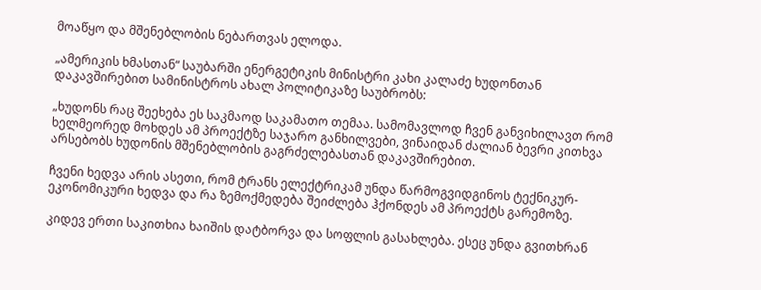მოაწყო და მშენებლობის ნებართვას ელოდა.

„ამერიკის ხმასთან“ საუბარში ენერგეტიკის მინისტრი კახი კალაძე ხუდონთან დაკავშირებით სამინისტროს ახალ პოლიტიკაზე საუბრობს:

„ხუდონს რაც შეეხება ეს საკმაოდ საკამათო თემაა. სამომავლოდ ჩვენ განვიხილავთ რომ ხელმეორედ მოხდეს ამ პროექტზე საჯარო განხილვები, ვინაიდან ძალიან ბევრი კითხვა არსებობს ხუდონის მშენებლობის გაგრძელებასთან დაკავშირებით.

ჩვენი ხედვა არის ასეთი, რომ ტრანს ელექტრიკამ უნდა წარმოგვიდგინოს ტექნიკურ-ეკონომიკური ხედვა და რა ზემოქმედება შეიძლება ჰქონდეს ამ პროექტს გარემოზე.

კიდევ ერთი საკითხია ხაიშის დატბორვა და სოფლის გასახლება. ესეც უნდა გვითხრან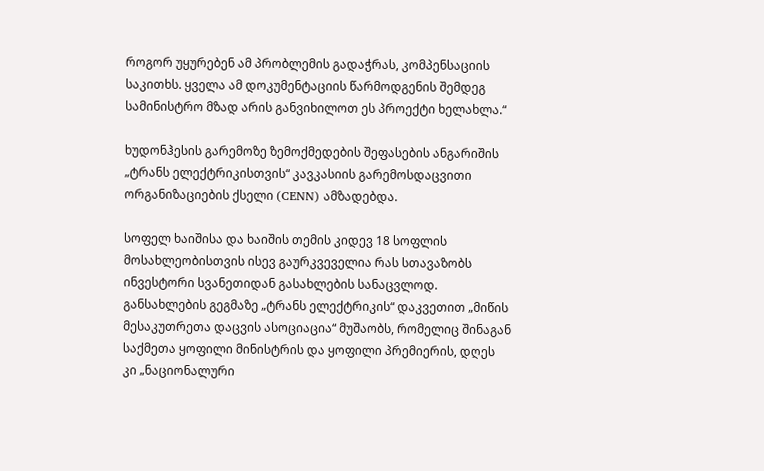როგორ უყურებენ ამ პრობლემის გადაჭრას, კომპენსაციის საკითხს. ყველა ამ დოკუმენტაციის წარმოდგენის შემდეგ სამინისტრო მზად არის განვიხილოთ ეს პროექტი ხელახლა.“

ხუდონჰესის გარემოზე ზემოქმედების შეფასების ანგარიშის „ტრანს ელექტრიკისთვის“ კავკასიის გარემოსდაცვითი ორგანიზაციების ქსელი (CENN) ამზადებდა.

სოფელ ხაიშისა და ხაიშის თემის კიდევ 18 სოფლის მოსახლეობისთვის ისევ გაურკვეველია რას სთავაზობს ინვესტორი სვანეთიდან გასახლების სანაცვლოდ. განსახლების გეგმაზე „ტრანს ელექტრიკის“ დაკვეთით „მიწის მესაკუთრეთა დაცვის ასოციაცია“ მუშაობს, რომელიც შინაგან საქმეთა ყოფილი მინისტრის და ყოფილი პრემიერის, დღეს კი „ნაციონალური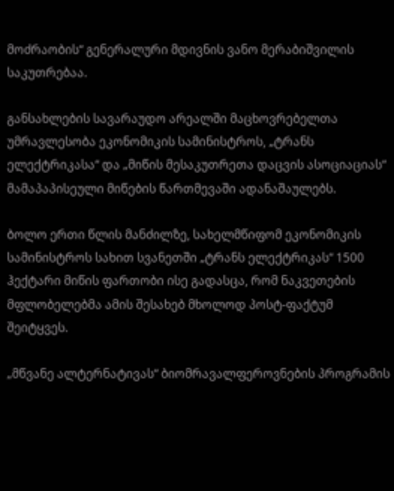მოძრაობის“ გენერალური მდივნის ვანო მერაბიშვილის საკუთრებაა.

განსახლების სავარაუდო არეალში მაცხოვრებელთა უმრავლესობა ეკონომიკის სამინისტროს, „ტრანს ელექტრიკასა“ და „მიწის მესაკუთრეთა დაცვის ასოციაციას“ მამაპაპისეული მიწების წართმევაში ადანაშაულებს.

ბოლო ერთი წლის მანძილზე, სახელმწიფომ ეკონომიკის სამინისტროს სახით სვანეთში „ტრანს ელექტრიკას“ 1500 ჰექტარი მიწის ფართობი ისე გადასცა, რომ ნაკვეთების მფლობელებმა ამის შესახებ მხოლოდ პოსტ-ფაქტუმ შეიტყვეს.

„მწვანე ალტერნატივას“ ბიომრავალფეროვნების პროგრამის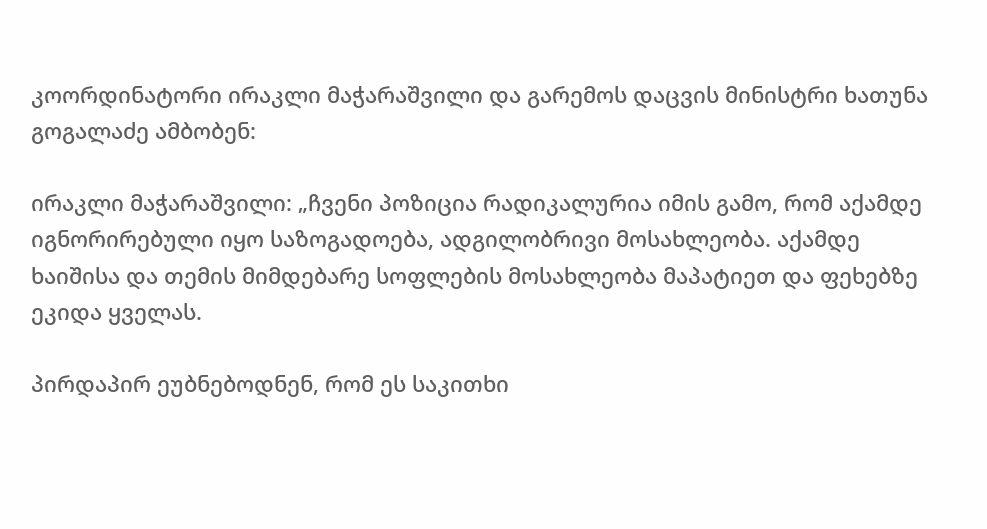კოორდინატორი ირაკლი მაჭარაშვილი და გარემოს დაცვის მინისტრი ხათუნა გოგალაძე ამბობენ:

ირაკლი მაჭარაშვილი: „ჩვენი პოზიცია რადიკალურია იმის გამო, რომ აქამდე იგნორირებული იყო საზოგადოება, ადგილობრივი მოსახლეობა. აქამდე ხაიშისა და თემის მიმდებარე სოფლების მოსახლეობა მაპატიეთ და ფეხებზე ეკიდა ყველას.

პირდაპირ ეუბნებოდნენ, რომ ეს საკითხი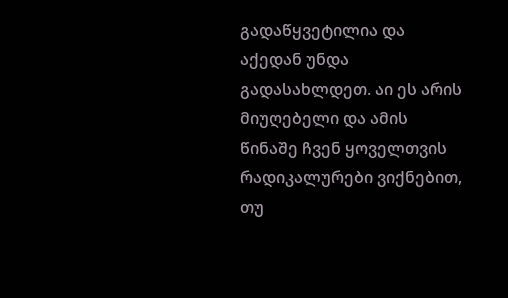გადაწყვეტილია და აქედან უნდა გადასახლდეთ. აი ეს არის მიუღებელი და ამის წინაშე ჩვენ ყოველთვის რადიკალურები ვიქნებით, თუ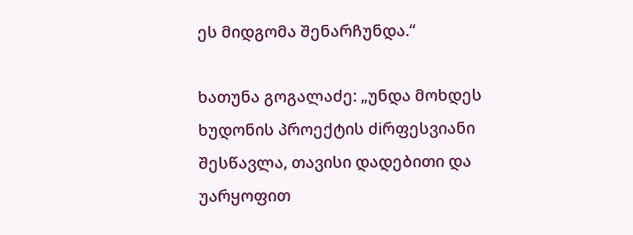ეს მიდგომა შენარჩუნდა.“

ხათუნა გოგალაძე: „უნდა მოხდეს ხუდონის პროექტის ძiრფესვიანი შესწავლა, თავისი დადებითი და უარყოფით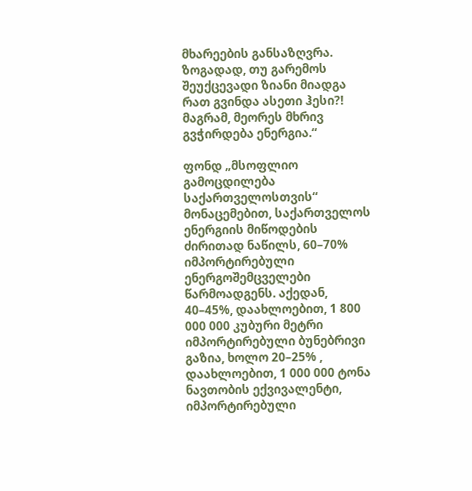მხარეების განსაზღვრა. ზოგადად, თუ გარემოს შეუქცევადი ზიანი მიადგა რათ გვინდა ასეთი ჰესი?! მაგრამ, მეორეს მხრივ გვჭირდება ენერგია.“

ფონდ „მსოფლიო გამოცდილება საქართველოსთვის“ მონაცემებით, საქართველოს ენერგიის მიწოდების ძირითად ნაწილს, 60–70% იმპორტირებული ენერგოშემცველები წარმოადგენს. აქედან, 40–45%, დაახლოებით, 1 800 000 000 კუბური მეტრი იმპორტირებული ბუნებრივი გაზია, ხოლო 20–25% , დაახლოებით, 1 000 000 ტონა ნავთობის ექვივალენტი, იმპორტირებული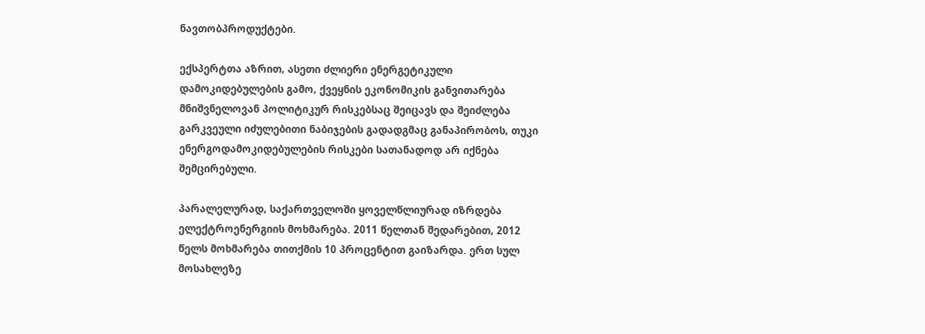ნავთობპროდუქტები.

ექსპერტთა აზრით, ასეთი ძლიერი ენერგეტიკული დამოკიდებულების გამო, ქვეყნის ეკონომიკის განვითარება მნიშვნელოვან პოლიტიკურ რისკებსაც შეიცავს და შეიძლება გარკვეული იძულებითი ნაბიჯების გადადგმაც განაპირობოს, თუკი ენერგოდამოკიდებულების რისკები სათანადოდ არ იქნება შემცირებული.

პარალელურად, საქართველოში ყოველწლიურად იზრდება ელექტროენერგიის მოხმარება. 2011 წელთან შედარებით, 2012 წელს მოხმარება თითქმის 10 პროცენტით გაიზარდა. ერთ სულ მოსახლეზე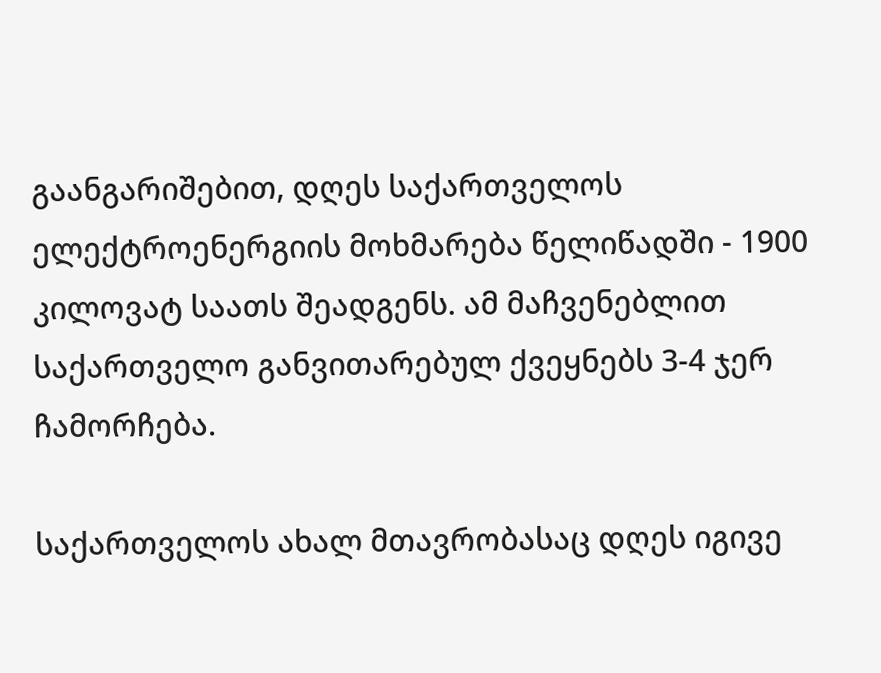გაანგარიშებით, დღეს საქართველოს ელექტროენერგიის მოხმარება წელიწადში - 1900 კილოვატ საათს შეადგენს. ამ მაჩვენებლით საქართველო განვითარებულ ქვეყნებს 3-4 ჯერ ჩამორჩება.

საქართველოს ახალ მთავრობასაც დღეს იგივე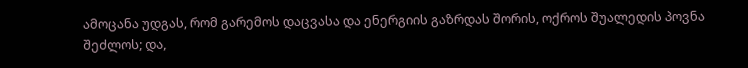ამოცანა უდგას, რომ გარემოს დაცვასა და ენერგიის გაზრდას შორის, ოქროს შუალედის პოვნა შეძლოს; და,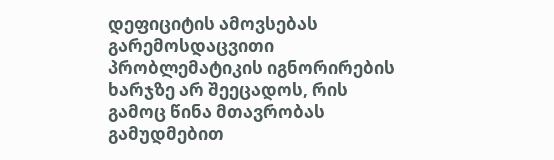დეფიციტის ამოვსებას გარემოსდაცვითი პრობლემატიკის იგნორირების ხარჯზე არ შეეცადოს, რის გამოც წინა მთავრობას გამუდმებით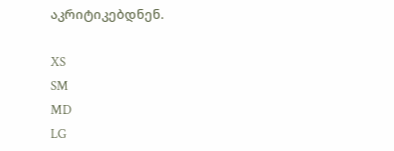აკრიტიკებდნენ.

XS
SM
MD
LG